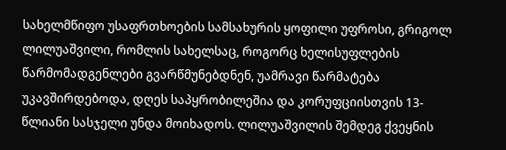სახელმწიფო უსაფრთხოების სამსახურის ყოფილი უფროსი, გრიგოლ ლილუაშვილი, რომლის სახელსაც, როგორც ხელისუფლების წარმომადგენლები გვარწმუნებდნენ, უამრავი წარმატება უკავშირდებოდა, დღეს საპყრობილეშია და კორუფციისთვის 13-წლიანი სასჯელი უნდა მოიხადოს. ლილუაშვილის შემდეგ ქვეყნის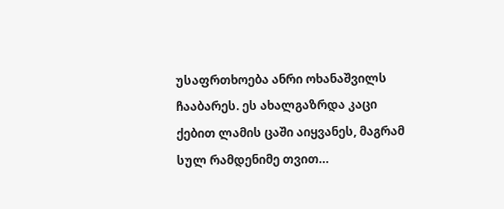უსაფრთხოება ანრი ოხანაშვილს ჩააბარეს. ეს ახალგაზრდა კაცი ქებით ლამის ცაში აიყვანეს, მაგრამ სულ რამდენიმე თვით…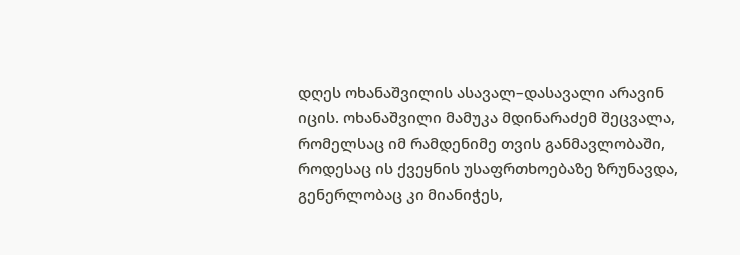დღეს ოხანაშვილის ასავალ–დასავალი არავინ იცის. ოხანაშვილი მამუკა მდინარაძემ შეცვალა, რომელსაც იმ რამდენიმე თვის განმავლობაში, როდესაც ის ქვეყნის უსაფრთხოებაზე ზრუნავდა, გენერლობაც კი მიანიჭეს,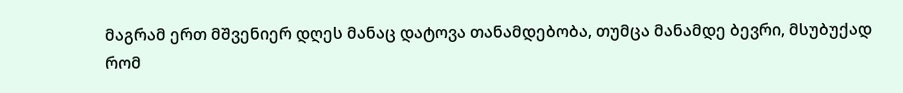მაგრამ ერთ მშვენიერ დღეს მანაც დატოვა თანამდებობა, თუმცა მანამდე ბევრი, მსუბუქად რომ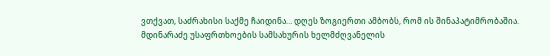ვთქვათ, საძრახისი საქმე ჩაიდინა… დღეს ზოგიერთი ამბობს, რომ ის შინაპატიმრობაშია. მდინარაძე უსაფრთხოების სამსახურის ხელმძღვანელის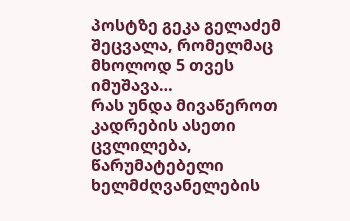პოსტზე გეკა გელაძემ შეცვალა, რომელმაც მხოლოდ 5 თვეს იმუშავა…
რას უნდა მივაწეროთ კადრების ასეთი ცვლილება, წარუმატებელი ხელმძღვანელების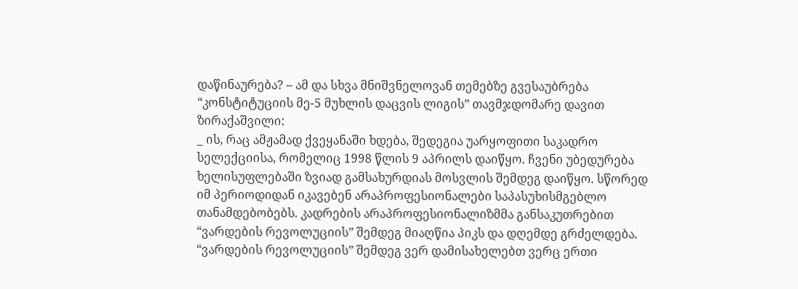დაწინაურება? – ამ და სხვა მნიშვნელოვან თემებზე გვესაუბრება “კონსტიტუციის მე-5 მუხლის დაცვის ლიგის” თავმჯდომარე დავით ზირაქაშვილი:
_ ის, რაც ამჟამად ქვეყანაში ხდება, შედეგია უარყოფითი საკადრო სელექციისა, რომელიც 1998 წლის 9 აპრილს დაიწყო. ჩვენი უბედურება ხელისუფლებაში ზვიად გამსახურდიას მოსვლის შემდეგ დაიწყო. სწორედ იმ პერიოდიდან იკავებენ არაპროფესიონალები საპასუხისმგებლო თანამდებობებს. კადრების არაპროფესიონალიზმმა განსაკუთრებით “ვარდების რევოლუციის” შემდეგ მიაღწია პიკს და დღემდე გრძელდება.
“ვარდების რევოლუციის” შემდეგ ვერ დამისახელებთ ვერც ერთი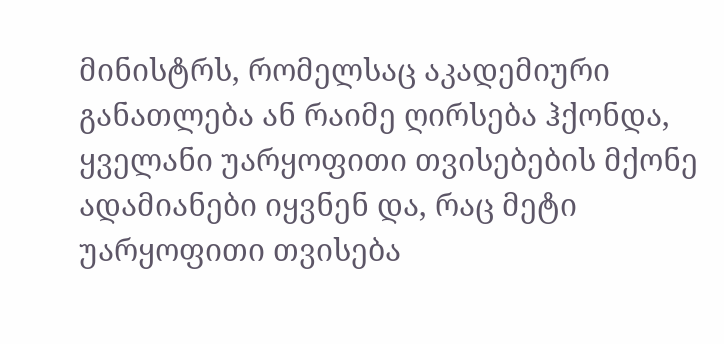მინისტრს, რომელსაც აკადემიური განათლება ან რაიმე ღირსება ჰქონდა, ყველანი უარყოფითი თვისებების მქონე ადამიანები იყვნენ და, რაც მეტი უარყოფითი თვისება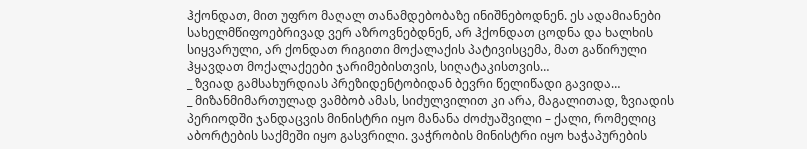ჰქონდათ, მით უფრო მაღალ თანამდებობაზე ინიშნებოდნენ. ეს ადამიანები სახელმწიფოებრივად ვერ აზროვნებდნენ, არ ჰქონდათ ცოდნა და ხალხის სიყვარული, არ ქონდათ რიგითი მოქალაქის პატივისცემა, მათ გაწირული ჰყავდათ მოქალაქეები ჯარიმებისთვის, სიღატაკისთვის…
_ ზვიად გამსახურდიას პრეზიდენტობიდან ბევრი წელიწადი გავიდა…
_ მიზანმიმართულად ვამბობ ამას, სიძულვილით კი არა, მაგალითად, ზვიადის პერიოდში ჯანდაცვის მინისტრი იყო მანანა ძოძუაშვილი – ქალი, რომელიც აბორტების საქმეში იყო გასვრილი. ვაჭრობის მინისტრი იყო ხაჭაპურების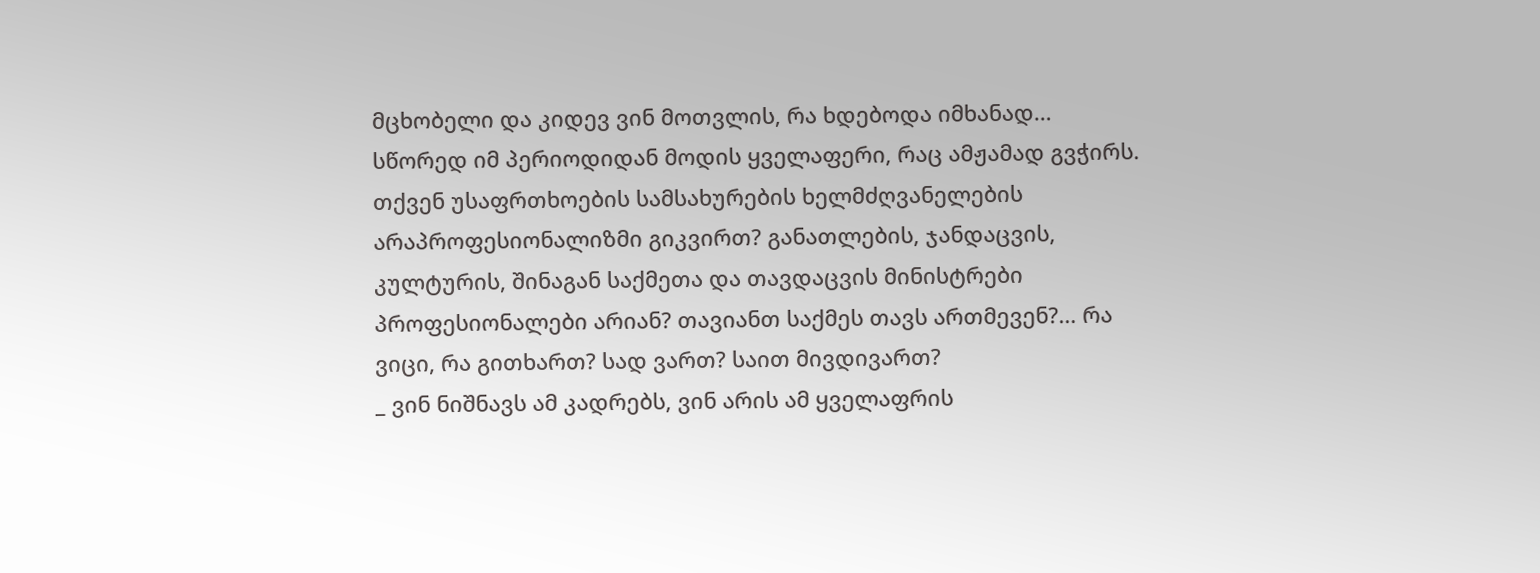მცხობელი და კიდევ ვინ მოთვლის, რა ხდებოდა იმხანად… სწორედ იმ პერიოდიდან მოდის ყველაფერი, რაც ამჟამად გვჭირს.
თქვენ უსაფრთხოების სამსახურების ხელმძღვანელების არაპროფესიონალიზმი გიკვირთ? განათლების, ჯანდაცვის, კულტურის, შინაგან საქმეთა და თავდაცვის მინისტრები პროფესიონალები არიან? თავიანთ საქმეს თავს ართმევენ?… რა ვიცი, რა გითხართ? სად ვართ? საით მივდივართ?
_ ვინ ნიშნავს ამ კადრებს, ვინ არის ამ ყველაფრის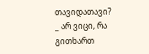თავიდათავი?
_ არ ვიცი, რა გითხართ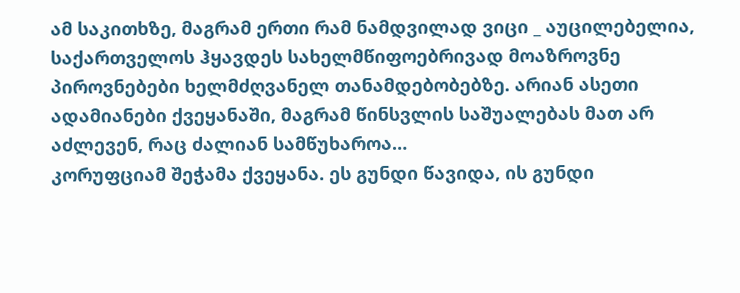ამ საკითხზე, მაგრამ ერთი რამ ნამდვილად ვიცი _ აუცილებელია, საქართველოს ჰყავდეს სახელმწიფოებრივად მოაზროვნე პიროვნებები ხელმძღვანელ თანამდებობებზე. არიან ასეთი ადამიანები ქვეყანაში, მაგრამ წინსვლის საშუალებას მათ არ აძლევენ, რაც ძალიან სამწუხაროა…
კორუფციამ შეჭამა ქვეყანა. ეს გუნდი წავიდა, ის გუნდი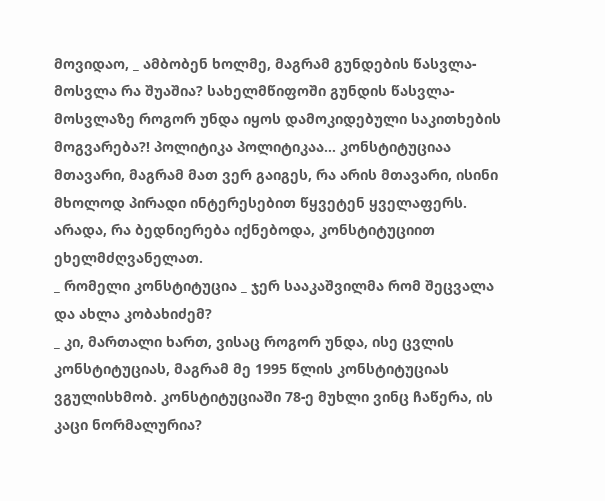მოვიდაო, _ ამბობენ ხოლმე, მაგრამ გუნდების წასვლა-მოსვლა რა შუაშია? სახელმწიფოში გუნდის წასვლა-მოსვლაზე როგორ უნდა იყოს დამოკიდებული საკითხების მოგვარება?! პოლიტიკა პოლიტიკაა… კონსტიტუციაა მთავარი, მაგრამ მათ ვერ გაიგეს, რა არის მთავარი, ისინი მხოლოდ პირადი ინტერესებით წყვეტენ ყველაფერს. არადა, რა ბედნიერება იქნებოდა, კონსტიტუციით ეხელმძღვანელათ.
_ რომელი კონსტიტუცია _ ჯერ სააკაშვილმა რომ შეცვალა და ახლა კობახიძემ?
_ კი, მართალი ხართ, ვისაც როგორ უნდა, ისე ცვლის კონსტიტუციას, მაგრამ მე 1995 წლის კონსტიტუციას ვგულისხმობ. კონსტიტუციაში 78-ე მუხლი ვინც ჩაწერა, ის კაცი ნორმალურია?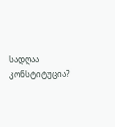სადღაა კონსტიტუცია?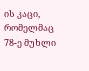ის კაცი, რომელმაც 78-ე მუხლი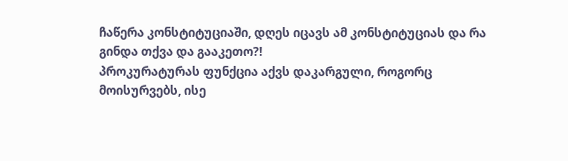ჩაწერა კონსტიტუციაში, დღეს იცავს ამ კონსტიტუციას და რა გინდა თქვა და გააკეთო?!
პროკურატურას ფუნქცია აქვს დაკარგული, როგორც მოისურვებს, ისე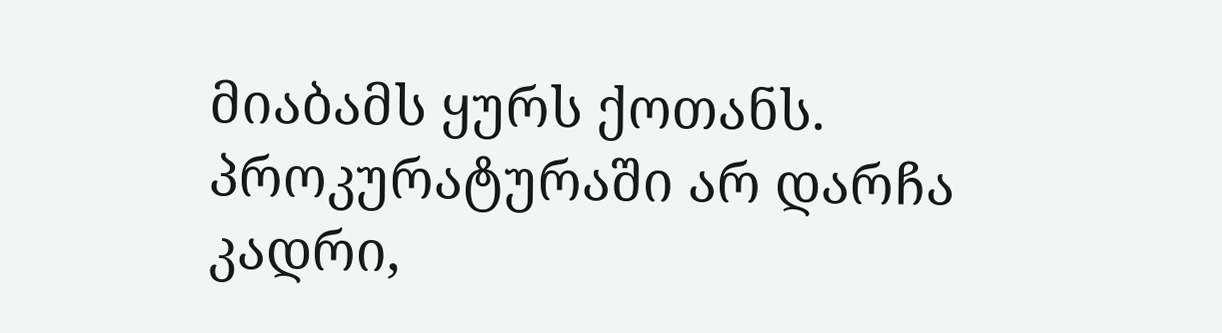მიაბამს ყურს ქოთანს. პროკურატურაში არ დარჩა კადრი,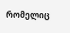რომელიც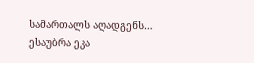სამართალს აღადგენს…
ესაუბრა ეკა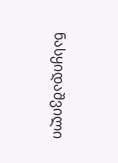ნასყიდაშვილი